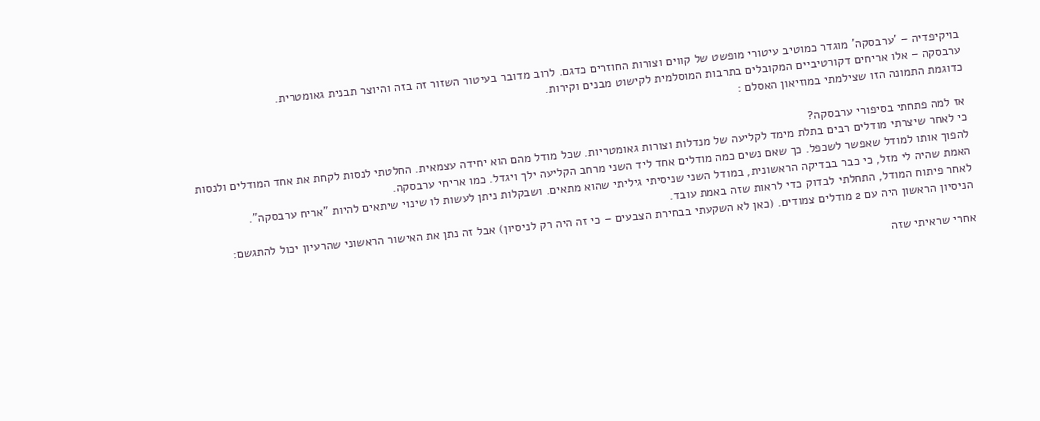בויקיפדיה – 'ערבסקה' מוגדר כמוטיב עיטורי מופשט של קווים וצורות החוזרים כדגם. לרוב מדובר בעיטור השזור זה בזה והיוצר תבנית גאומטרית.
ערבסקה – אלו אריחים דקורטיביים המקובלים בתרבות המוסלמית לקישוט מבנים וקירות.
כדוגמת התמונה הזו שצילמתי במוזיאון האסלם :

אז למה פתחתי בסיפורי ערבסקה?
כי לאחר שיצרתי מודלים רבים בתלת מימד לקליעה של מנדלות וצורות גאומטריות. שכל מודל מהם הוא יחידה עצמאית. החלטתי לנסות לקחת את אחד המודלים ולנסות להפוך אותו למודל שאפשר לשכפל. כך שאם נשים כמה מודלים אחד ליד השני מרחב הקליעה ילך ויגדל. כמו אריחי ערבסקה.
האמת שהיה לי מזל, כי כבר בבדיקה הראשונית, במודל השני שניסיתי גיליתי שהוא מתאים. ושבקלות ניתן לעשות לו שינוי שיתאים להיות "אריח ערבסקה".
לאחר פיתוח המודל, התחלתי לבדוק כדי לראות שזה באמת עובד.
הניסיון הראשון היה עם 2 מודלים צמודים. (כאן לא השקעתי בבחירת הצבעים – כי זה היה רק לניסיון) אבל זה נתן את האישור הראשוני שהרעיון יכול להתגשם:

אחרי שראיתי שזה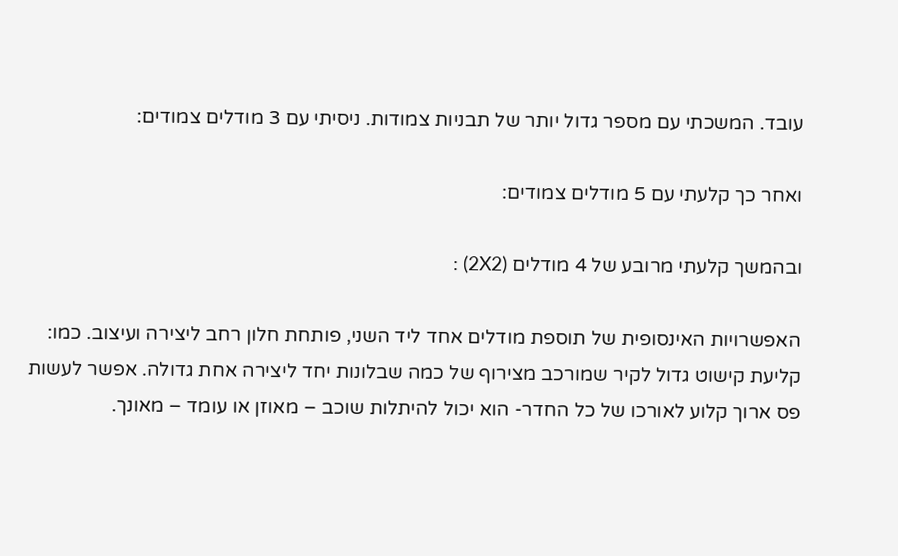עובד. המשכתי עם מספר גדול יותר של תבניות צמודות. ניסיתי עם 3 מודלים צמודים:

ואחר כך קלעתי עם 5 מודלים צמודים:

ובהמשך קלעתי מרובע של 4 מודלים (2X2) :

האפשרויות האינסופית של תוספת מודלים אחד ליד השני, פותחת חלון רחב ליצירה ועיצוב. כמו: קליעת קישוט גדול לקיר שמורכב מצירוף של כמה שבלונות יחד ליצירה אחת גדולה. אפשר לעשות פס ארוך קלוע לאורכו של כל החדר- הוא יכול להיתלות שוכב – מאוזן או עומד – מאונך.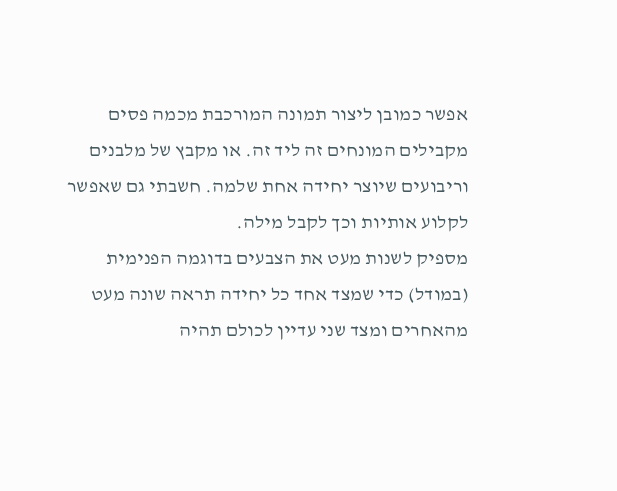אפשר כמובן ליצור תמונה המורכבת מכמה פסים מקבילים המונחים זה ליד זה. או מקבץ של מלבנים וריבועים שיוצר יחידה אחת שלמה. חשבתי גם שאפשר לקלוע אותיות וכך לקבל מילה.
מספיק לשנות מעט את הצבעים בדוגמה הפנימית (במודל) כדי שמצד אחד כל יחידה תראה שונה מעט מהאחרים ומצד שני עדיין לכולם תהיה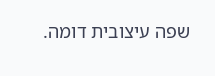שפה עיצובית דומה.